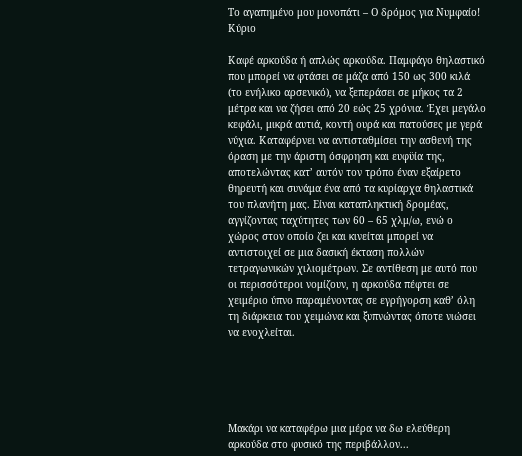Το αγαπημένο μου μονοπάτι – Ο δρόμος για Νυμφαίο! Κύριο

Καφέ αρκούδα ή απλώς αρκούδα. Παμφάγο θηλαστικό που μπορεί να φτάσει σε μάζα από 150 ως 300 κιλά (το ενήλικο αρσενικό), να ξεπεράσει σε μήκος τα 2 μέτρα και να ζήσει από 20 εώς 25 χρόνια. Έχει μεγάλο κεφάλι, μικρά αυτιά, κοντή ουρά και πατούσες με γερά νύχια. Καταφέρνει να αντισταθμίσει την ασθενή της όραση με την άριστη όσφρηση και ευφϋία της, αποτελώντας κατ’ αυτόν τον τρόπο έναν εξαίρετο θηρευτή και συνάμα ένα από τα κυρίαρχα θηλαστικά του πλανήτη μας. Είναι καταπληκτική δρομέας, αγγίζοντας ταχύτητες των 60 – 65 χλμ/ω, ενώ ο χώρος στον οποίο ζει και κινείται μπορεί να αντιστοιχεί σε μια δασική έκταση πολλών τετραγωνικών χιλιομέτρων. Σε αντίθεση με αυτό που οι περισσότεροι νομίζουν, η αρκούδα πέφτει σε χειμέριο ύπνο παραμένοντας σε εγρήγορση καθ’ όλη τη διάρκεια του χειμώνα και ξυπνώντας όποτε νιώσει να ενοχλείται.





Μακάρι να καταφέρω μια μέρα να δω ελεύθερη αρκούδα στο φυσικό της περιβάλλον...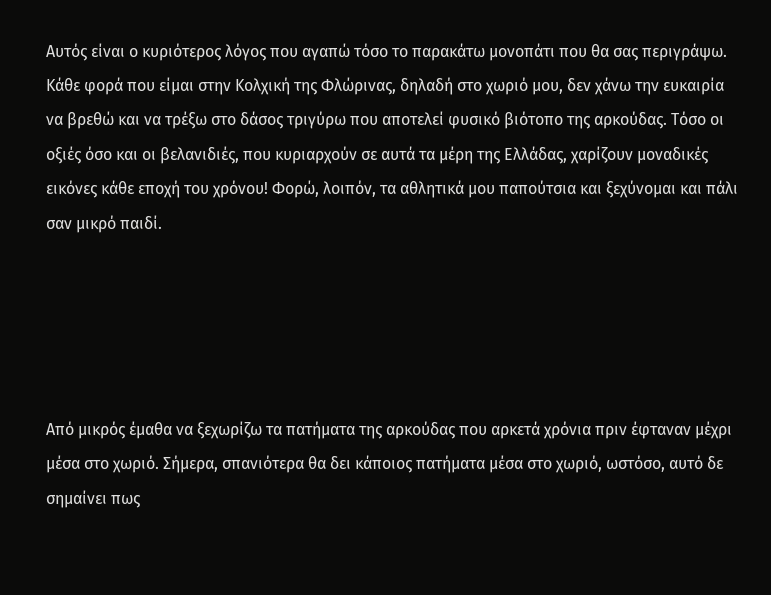Αυτός είναι ο κυριότερος λόγος που αγαπώ τόσο το παρακάτω μονοπάτι που θα σας περιγράψω. Κάθε φορά που είμαι στην Κολχική της Φλώρινας, δηλαδή στο χωριό μου, δεν χάνω την ευκαιρία να βρεθώ και να τρέξω στο δάσος τριγύρω που αποτελεί φυσικό βιότοπο της αρκούδας. Τόσο οι οξιές όσο και οι βελανιδιές, που κυριαρχούν σε αυτά τα μέρη της Ελλάδας, χαρίζουν μοναδικές εικόνες κάθε εποχή του χρόνου! Φορώ, λοιπόν, τα αθλητικά μου παπούτσια και ξεχύνομαι και πάλι σαν μικρό παιδί.





Από μικρός έμαθα να ξεχωρίζω τα πατήματα της αρκούδας που αρκετά χρόνια πριν έφταναν μέχρι μέσα στο χωριό. Σήμερα, σπανιότερα θα δει κάποιος πατήματα μέσα στο χωριό, ωστόσο, αυτό δε σημαίνει πως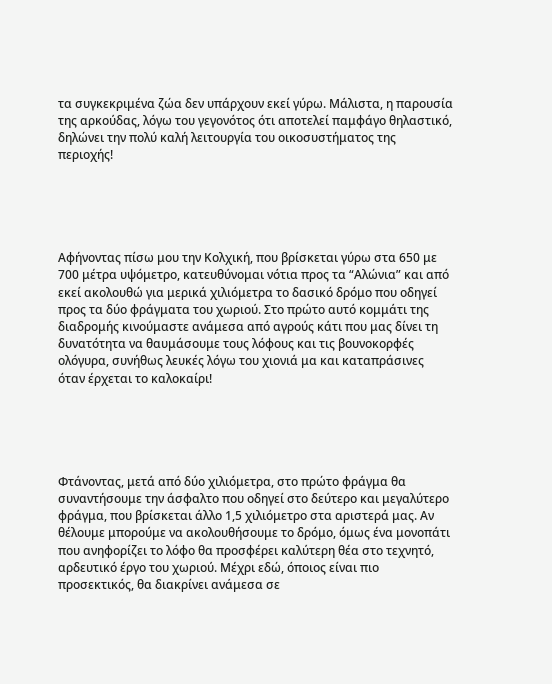τα συγκεκριμένα ζώα δεν υπάρχουν εκεί γύρω. Μάλιστα, η παρουσία της αρκούδας, λόγω του γεγονότος ότι αποτελεί παμφάγο θηλαστικό, δηλώνει την πολύ καλή λειτουργία του οικοσυστήματος της περιοχής!





Αφήνοντας πίσω μου την Κολχική, που βρίσκεται γύρω στα 650 με 700 μέτρα υψόμετρο, κατευθύνομαι νότια προς τα “Αλώνια” και από εκεί ακολουθώ για μερικά χιλιόμετρα το δασικό δρόμο που οδηγεί προς τα δύο φράγματα του χωριού. Στο πρώτο αυτό κομμάτι της διαδρομής κινούμαστε ανάμεσα από αγρούς κάτι που μας δίνει τη δυνατότητα να θαυμάσουμε τους λόφους και τις βουνοκορφές ολόγυρα, συνήθως λευκές λόγω του χιονιά μα και καταπράσινες όταν έρχεται το καλοκαίρι!





Φτάνοντας, μετά από δύο χιλιόμετρα, στο πρώτο φράγμα θα συναντήσουμε την άσφαλτο που οδηγεί στο δεύτερο και μεγαλύτερο φράγμα, που βρίσκεται άλλο 1,5 χιλιόμετρο στα αριστερά μας. Αν θέλουμε μπορούμε να ακολουθήσουμε το δρόμο, όμως ένα μονοπάτι που ανηφορίζει το λόφο θα προσφέρει καλύτερη θέα στο τεχνητό, αρδευτικό έργο του χωριού. Μέχρι εδώ, όποιος είναι πιο προσεκτικός, θα διακρίνει ανάμεσα σε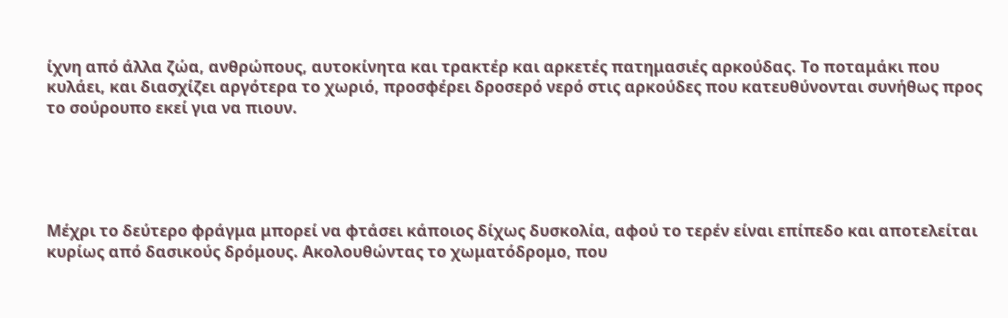ίχνη από άλλα ζώα, ανθρώπους, αυτοκίνητα και τρακτέρ και αρκετές πατημασιές αρκούδας. Το ποταμάκι που κυλάει, και διασχίζει αργότερα το χωριό, προσφέρει δροσερό νερό στις αρκούδες που κατευθύνονται συνήθως προς το σούρουπο εκεί για να πιουν.





Μέχρι το δεύτερο φράγμα μπορεί να φτάσει κάποιος δίχως δυσκολία, αφού το τερέν είναι επίπεδο και αποτελείται κυρίως από δασικούς δρόμους. Ακολουθώντας το χωματόδρομο, που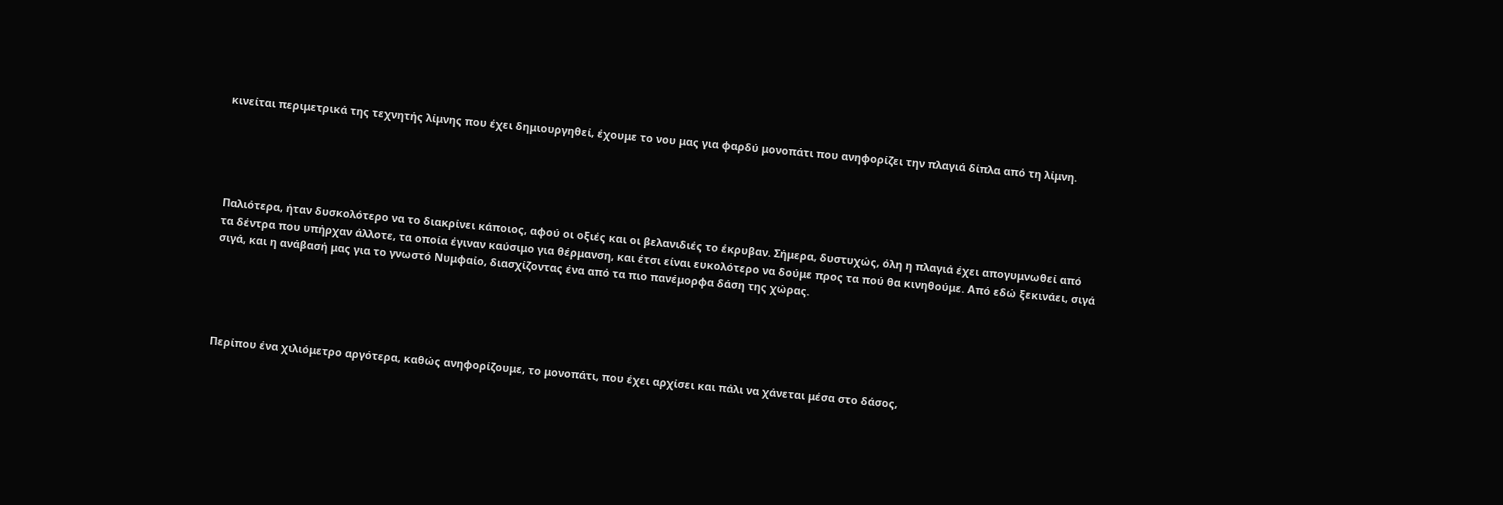κινείται περιμετρικά της τεχνητής λίμνης που έχει δημιουργηθεί, έχουμε το νου μας για φαρδύ μονοπάτι που ανηφορίζει την πλαγιά δίπλα από τη λίμνη.





Παλιότερα, ήταν δυσκολότερο να το διακρίνει κάποιος, αφού οι οξιές και οι βελανιδιές το έκρυβαν. Σήμερα, δυστυχώς, όλη η πλαγιά έχει απογυμνωθεί από τα δέντρα που υπήρχαν άλλοτε, τα οποία έγιναν καύσιμο για θέρμανση, και έτσι είναι ευκολότερο να δούμε προς τα πού θα κινηθούμε. Από εδώ ξεκινάει, σιγά σιγά, και η ανάβασή μας για το γνωστό Νυμφαίο, διασχίζοντας ένα από τα πιο πανέμορφα δάση της χώρας.





Περίπου ένα χιλιόμετρο αργότερα, καθώς ανηφορίζουμε, το μονοπάτι, που έχει αρχίσει και πάλι να χάνεται μέσα στο δάσος,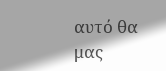αυτό θα μας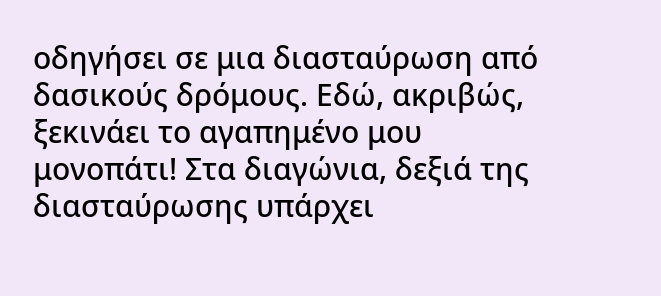οδηγήσει σε μια διασταύρωση από δασικούς δρόμους. Εδώ, ακριβώς, ξεκινάει το αγαπημένο μου μονοπάτι! Στα διαγώνια, δεξιά της διασταύρωσης υπάρχει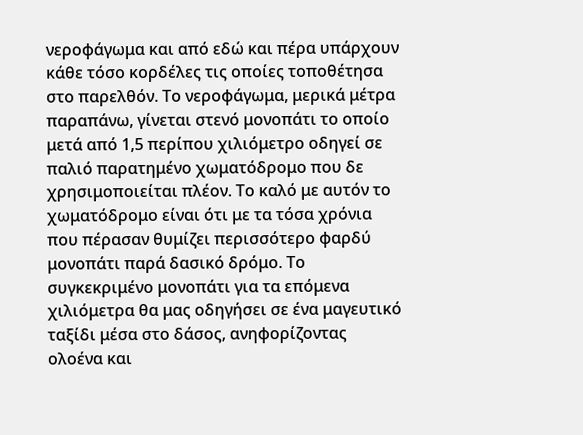νεροφάγωμα και από εδώ και πέρα υπάρχουν κάθε τόσο κορδέλες τις οποίες τοποθέτησα στο παρελθόν. Το νεροφάγωμα, μερικά μέτρα παραπάνω, γίνεται στενό μονοπάτι το οποίο μετά από 1,5 περίπου χιλιόμετρο οδηγεί σε παλιό παρατημένο χωματόδρομο που δε χρησιμοποιείται πλέον. Το καλό με αυτόν το χωματόδρομο είναι ότι με τα τόσα χρόνια που πέρασαν θυμίζει περισσότερο φαρδύ μονοπάτι παρά δασικό δρόμο. Το συγκεκριμένο μονοπάτι για τα επόμενα χιλιόμετρα θα μας οδηγήσει σε ένα μαγευτικό ταξίδι μέσα στο δάσος, ανηφορίζοντας ολοένα και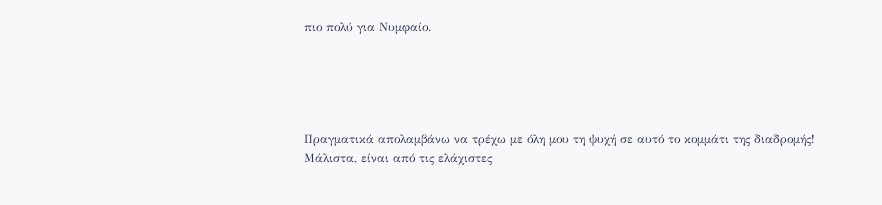πιο πολύ για Νυμφαίο.





Πραγματικά απολαμβάνω να τρέχω με όλη μου τη ψυχή σε αυτό το κομμάτι της διαδρομής! Μάλιστα, είναι από τις ελάχιστες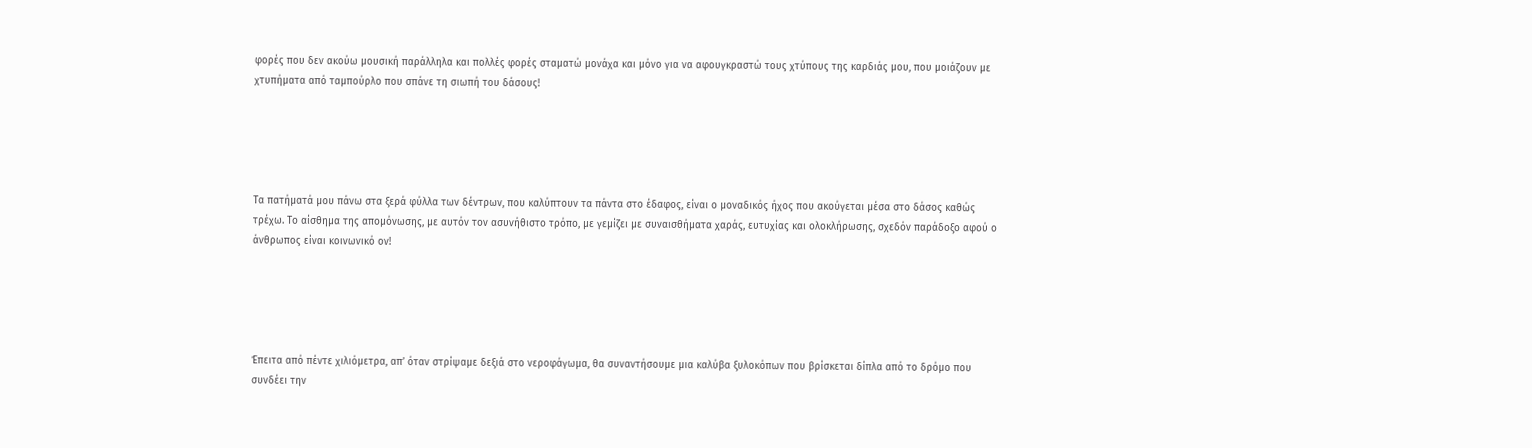φορές που δεν ακούω μουσική παράλληλα και πολλές φορές σταματώ μονάχα και μόνο για να αφουγκραστώ τους χτύπους της καρδιάς μου, που μοιάζουν με χτυπήματα από ταμπούρλο που σπάνε τη σιωπή του δάσους!





Τα πατήματά μου πάνω στα ξερά φύλλα των δέντρων, που καλύπτουν τα πάντα στο έδαφος, είναι ο μοναδικός ήχος που ακούγεται μέσα στο δάσος καθώς τρέχω. Το αίσθημα της απομόνωσης, με αυτόν τον ασυνήθιστο τρόπο, με γεμίζει με συναισθήματα χαράς, ευτυχίας και ολοκλήρωσης, σχεδόν παράδοξο αφού ο άνθρωπος είναι κοινωνικό ον!





Έπειτα από πέντε χιλιόμετρα, απ’ όταν στρίψαμε δεξιά στο νεροφάγωμα, θα συναντήσουμε μια καλύβα ξυλοκόπων που βρίσκεται δίπλα από το δρόμο που συνδέει την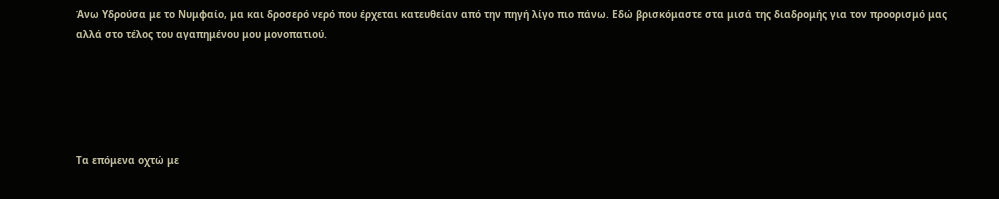Άνω Υδρούσα με το Νυμφαίο, μα και δροσερό νερό που έρχεται κατευθείαν από την πηγή λίγο πιο πάνω. Εδώ βρισκόμαστε στα μισά της διαδρομής για τον προορισμό μας αλλά στο τέλος του αγαπημένου μου μονοπατιού.





Τα επόμενα οχτώ με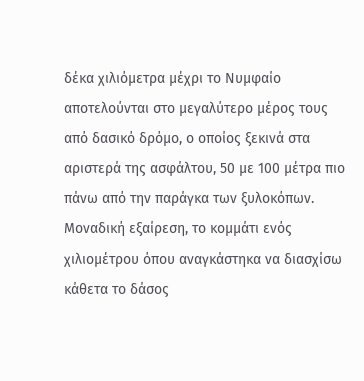δέκα χιλιόμετρα μέχρι το Νυμφαίο αποτελούνται στο μεγαλύτερο μέρος τους από δασικό δρόμο, ο οποίος ξεκινά στα αριστερά της ασφάλτου, 50 με 100 μέτρα πιο πάνω από την παράγκα των ξυλοκόπων. Μοναδική εξαίρεση, το κομμάτι ενός χιλιομέτρου όπου αναγκάστηκα να διασχίσω κάθετα το δάσος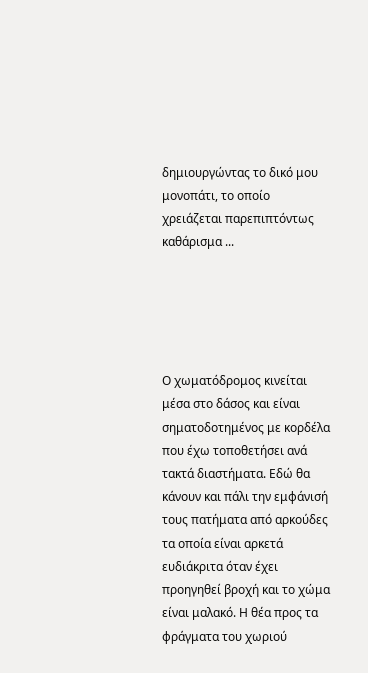δημιουργώντας το δικό μου μονοπάτι, το οποίο χρειάζεται παρεπιπτόντως καθάρισμα ...





Ο χωματόδρομος κινείται μέσα στο δάσος και είναι σηματοδοτημένος με κορδέλα που έχω τοποθετήσει ανά τακτά διαστήματα. Εδώ θα κάνουν και πάλι την εμφάνισή τους πατήματα από αρκούδες τα οποία είναι αρκετά ευδιάκριτα όταν έχει προηγηθεί βροχή και το χώμα είναι μαλακό. Η θέα προς τα φράγματα του χωριού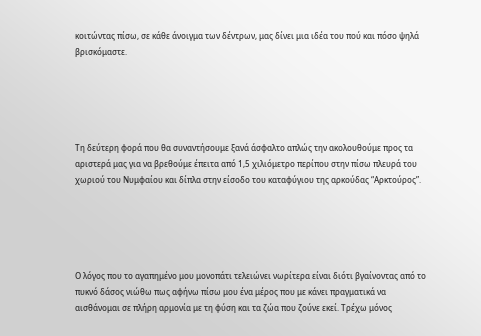κοιτώντας πίσω, σε κάθε άνοιγμα των δέντρων, μας δίνει μια ιδέα του πού και πόσο ψηλά βρισκόμαστε.





Τη δεύτερη φορά που θα συναντήσουμε ξανά άσφαλτο απλώς την ακολουθούμε προς τα αριστερά μας για να βρεθούμε έπειτα από 1,5 χιλιόμετρο περίπου στην πίσω πλευρά του χωριού του Νυμφαίου και δίπλα στην είσοδο του καταφύγιου της αρκούδας “Αρκτούρος”.





Ο λόγος που το αγαπημένο μου μονοπάτι τελειώνει νωρίτερα είναι διότι βγαίνοντας από το πυκνό δάσος νιώθω πως αφήνω πίσω μου ένα μέρος που με κάνει πραγματικά να αισθάνομαι σε πλήρη αρμονία με τη φύση και τα ζώα που ζούνε εκεί. Τρέχω μόνος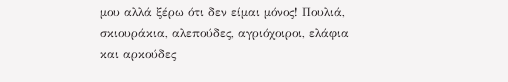μου αλλά ξέρω ότι δεν είμαι μόνος! Πουλιά, σκιουράκια, αλεπούδες, αγριόχοιροι, ελάφια και αρκούδες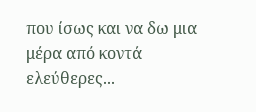που ίσως και να δω μια μέρα από κοντά ελεύθερες...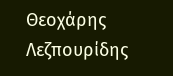Θεοχάρης Λεζπουρίδης